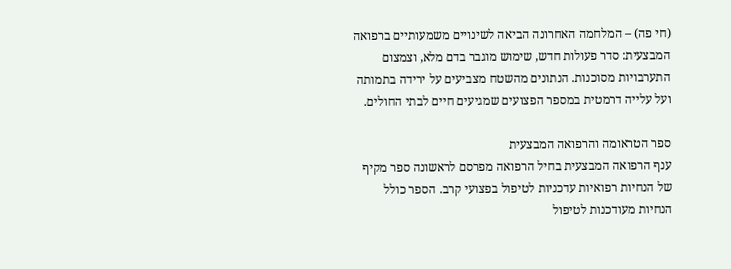(חי פה) – המלחמה האחרונה הביאה לשינויים משמעותיים ברפואה המבצעית: סדר פעולות חדש, שימוש מוגבר בדם מלא, וצמצום התערבויות מסוכנות. הנתונים מהשטח מצביעים על ירידה בתמותה ועל עלייה דרמטית במספר הפצועים שמגיעים חיים לבתי החולים.

ספר הטראומה והרפואה המבצעית
ענף הרפואה המבצעית בחיל הרפואה מפרסם לראשונה ספר מקיף של הנחיות רפואיות עדכניות לטיפול בפצועי קרב. הספר כולל הנחיות מעודכנות לטיפול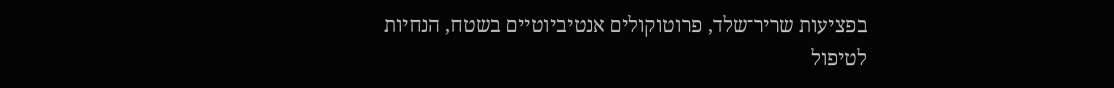בפציעות שריר־שלד, פרוטוקולים אנטיביוטיים בשטח, הנחיות לטיפול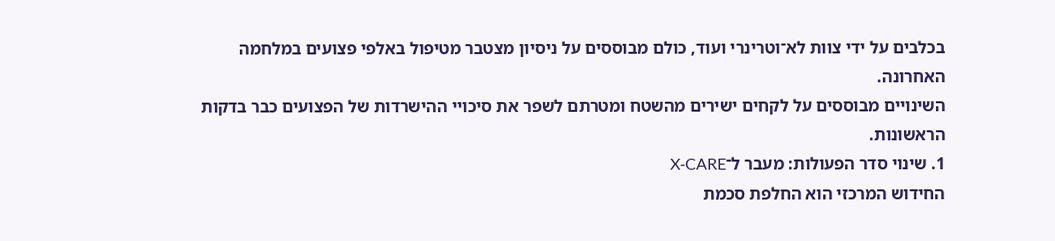בכלבים על ידי צוות לא־וטרינרי ועוד, כולם מבוססים על ניסיון מצטבר מטיפול באלפי פצועים במלחמה האחרונה.
השינויים מבוססים על לקחים ישירים מהשטח ומטרתם לשפר את סיכויי ההישרדות של הפצועים כבר בדקות הראשונות.
1. שינוי סדר הפעולות: מעבר ל־X‑CARE
החידוש המרכזי הוא החלפת סכמת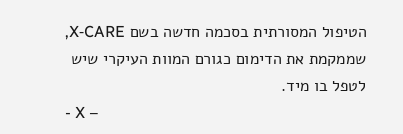הטיפול המסורתית בסכמה חדשה בשם X‑CARE, שממקמת את הדימום כגורם המוות העיקרי שיש לטפל בו מיד.
- X –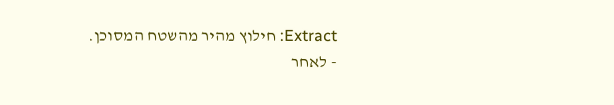Extract: חילוץ מהיר מהשטח המסוכן.
- לאחר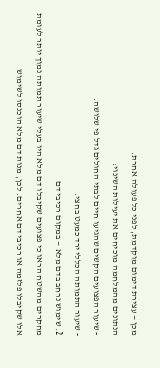מכן — עצירת דימום מוקדמת, לפני כל פעולה אחרת.
הנתונים מהמלחמה מוכיחים את יעילות השינוי:
- שיעור הפצועים הקשים שהגיעו חיים לבתי החולים גדל פי שלושה.
- שיעור התמותה הכללי ירד כמעט בחצי.
2. שימוש נרחב בדם מלא — במקום רכיבי דם
מחקרים מהשטח הראו כי פצועים שקיבלו דם מלא היו בעלי שיעור תמותה נמוך יותר לעומת אלו שקיבלו פלזמה או רכיבי דם אחרים. לכן, מנות דם מלא הוכנסו לשימוש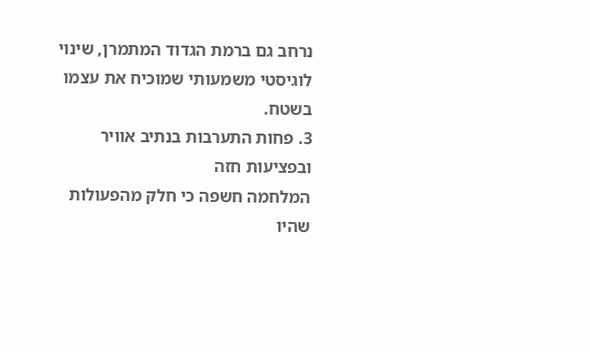נרחב גם ברמת הגדוד המתמרן, שינוי לוגיסטי משמעותי שמוכיח את עצמו בשטח.
3. פחות התערבות בנתיב אוויר ובפציעות חזה
המלחמה חשפה כי חלק מהפעולות שהיו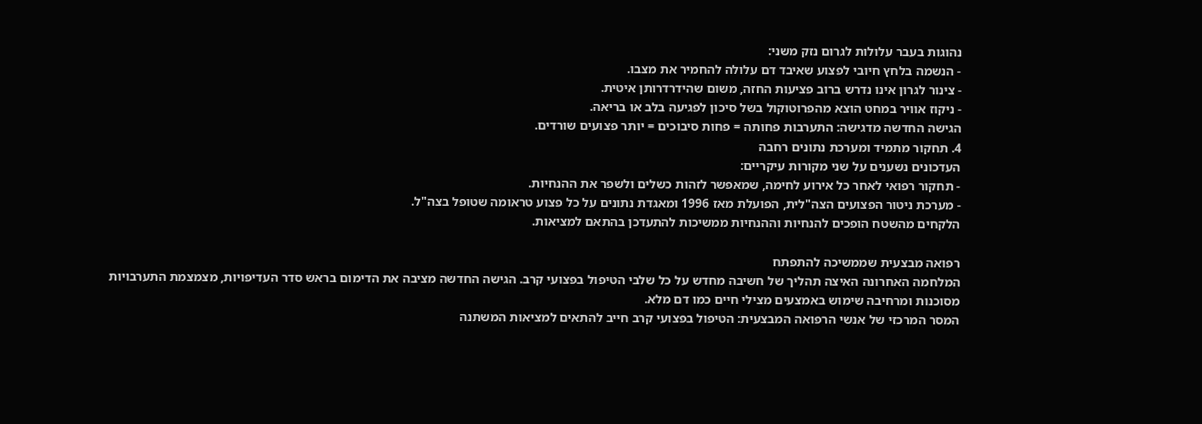נהוגות בעבר עלולות לגרום נזק משני:
- הנשמה בלחץ חיובי לפצוע שאיבד דם עלולה להחמיר את מצבו.
- צינור לגרון אינו נדרש ברוב פציעות החזה, משום שהידרדרותן איטית.
- ניקוז אוויר במחט הוצא מהפרוטוקול בשל סיכון לפגיעה בלב או בריאה.
הגישה החדשה מדגישה: התערבות פחותה = פחות סיבוכים = יותר פצועים שורדים.
4. תחקור מתמיד ומערכת נתונים רחבה
העדכונים נשענים על שני מקורות עיקריים:
- תחקור רפואי לאחר כל אירוע לחימה, שמאפשר לזהות כשלים ולשפר את ההנחיות.
- מערכת ניטור הפצועים הצה"לית, הפועלת מאז 1996 ומאגדת נתונים על כל פצוע טראומה שטופל בצה"ל.
הלקחים מהשטח הופכים להנחיות וההנחיות ממשיכות להתעדכן בהתאם למציאות.

רפואה מבצעית שממשיכה להתפתח
המלחמה האחרונה האיצה תהליך של חשיבה מחדש על כל שלבי הטיפול בפצועי קרב. הגישה החדשה מציבה את הדימום בראש סדר העדיפויות, מצמצמת התערבויות מסוכנות ומרחיבה שימוש באמצעים מצילי חיים כמו דם מלא.
המסר המרכזי של אנשי הרפואה המבצעית: הטיפול בפצועי קרב חייב להתאים למציאות המשתנה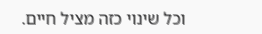וכל שינוי כזה מציל חיים.